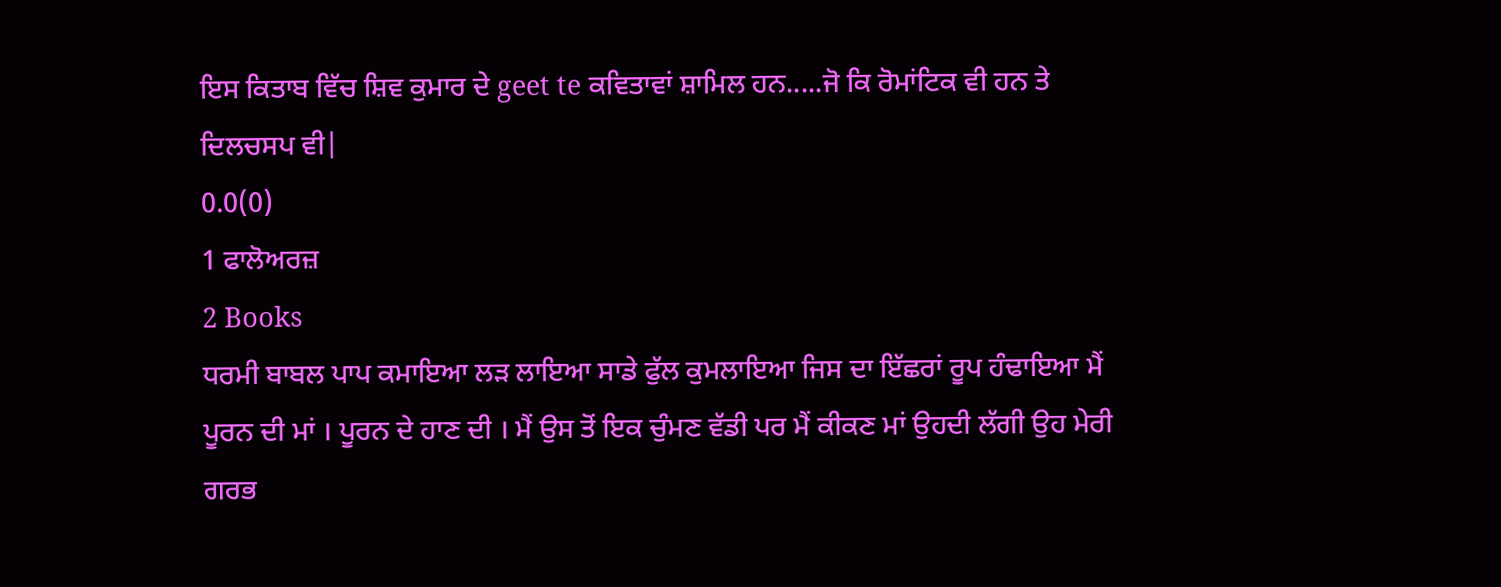ਇਸ ਕਿਤਾਬ ਵਿੱਚ ਸ਼ਿਵ ਕੁਮਾਰ ਦੇ geet te ਕਵਿਤਾਵਾਂ ਸ਼ਾਮਿਲ ਹਨ.....ਜੋ ਕਿ ਰੋਮਾਂਟਿਕ ਵੀ ਹਨ ਤੇ ਦਿਲਚਸਪ ਵੀ|
0.0(0)
1 ਫਾਲੋਅਰਜ਼
2 Books
ਧਰਮੀ ਬਾਬਲ ਪਾਪ ਕਮਾਇਆ ਲੜ ਲਾਇਆ ਸਾਡੇ ਫੁੱਲ ਕੁਮਲਾਇਆ ਜਿਸ ਦਾ ਇੱਛਰਾਂ ਰੂਪ ਹੰਢਾਇਆ ਮੈਂ ਪੂਰਨ ਦੀ ਮਾਂ । ਪੂਰਨ ਦੇ ਹਾਣ ਦੀ । ਮੈਂ ਉਸ ਤੋਂ ਇਕ ਚੁੰਮਣ ਵੱਡੀ ਪਰ ਮੈਂ ਕੀਕਣ ਮਾਂ ਉਹਦੀ ਲੱਗੀ ਉਹ ਮੇਰੀ ਗਰਭ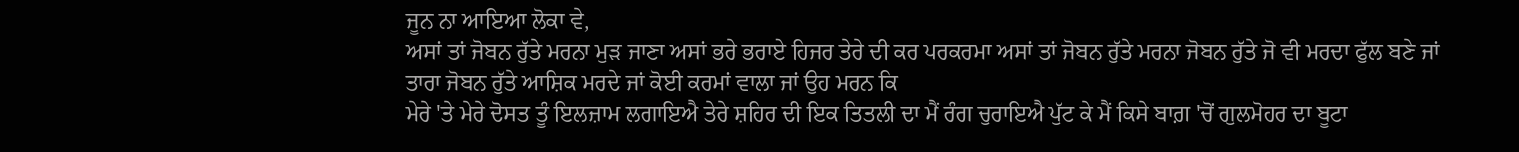ਜੂਨ ਨਾ ਆਇਆ ਲੋਕਾ ਵੇ,
ਅਸਾਂ ਤਾਂ ਜੋਬਨ ਰੁੱਤੇ ਮਰਨਾ ਮੁੜ ਜਾਣਾ ਅਸਾਂ ਭਰੇ ਭਰਾਏ ਹਿਜਰ ਤੇਰੇ ਦੀ ਕਰ ਪਰਕਰਮਾ ਅਸਾਂ ਤਾਂ ਜੋਬਨ ਰੁੱਤੇ ਮਰਨਾ ਜੋਬਨ ਰੁੱਤੇ ਜੋ ਵੀ ਮਰਦਾ ਫੁੱਲ ਬਣੇ ਜਾਂ ਤਾਰਾ ਜੋਬਨ ਰੁੱਤੇ ਆਸ਼ਿਕ ਮਰਦੇ ਜਾਂ ਕੋਈ ਕਰਮਾਂ ਵਾਲਾ ਜਾਂ ਉਹ ਮਰਨ ਕਿ
ਮੇਰੇ 'ਤੇ ਮੇਰੇ ਦੋਸਤ ਤੂੰ ਇਲਜ਼ਾਮ ਲਗਾਇਐ ਤੇਰੇ ਸ਼ਹਿਰ ਦੀ ਇਕ ਤਿਤਲੀ ਦਾ ਮੈਂ ਰੰਗ ਚੁਰਾਇਐ ਪੁੱਟ ਕੇ ਮੈਂ ਕਿਸੇ ਬਾਗ਼ 'ਚੋਂ ਗੁਲਮੋਹਰ ਦਾ ਬੂਟਾ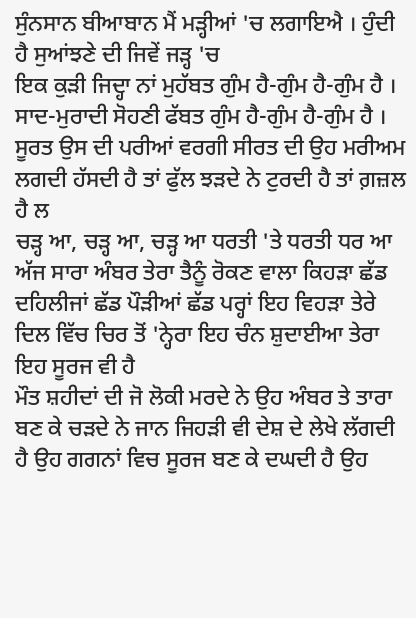ਸੁੰਨਸਾਨ ਬੀਆਬਾਨ ਮੈਂ ਮੜ੍ਹੀਆਂ 'ਚ ਲਗਾਇਐ । ਹੁੰਦੀ ਹੈ ਸੁਆਂਝਣੇ ਦੀ ਜਿਵੇਂ ਜੜ੍ਹ 'ਚ
ਇਕ ਕੁੜੀ ਜਿਦ੍ਹਾ ਨਾਂ ਮੁਹੱਬਤ ਗੁੰਮ ਹੈ-ਗੁੰਮ ਹੈ-ਗੁੰਮ ਹੈ । ਸਾਦ-ਮੁਰਾਦੀ ਸੋਹਣੀ ਫੱਬਤ ਗੁੰਮ ਹੈ-ਗੁੰਮ ਹੈ-ਗੁੰਮ ਹੈ । ਸੂਰਤ ਉਸ ਦੀ ਪਰੀਆਂ ਵਰਗੀ ਸੀਰਤ ਦੀ ਉਹ ਮਰੀਅਮ ਲਗਦੀ ਹੱਸਦੀ ਹੈ ਤਾਂ ਫੁੱਲ ਝੜਦੇ ਨੇ ਟੁਰਦੀ ਹੈ ਤਾਂ ਗ਼ਜ਼ਲ ਹੈ ਲ
ਚੜ੍ਹ ਆ, ਚੜ੍ਹ ਆ, ਚੜ੍ਹ ਆ ਧਰਤੀ 'ਤੇ ਧਰਤੀ ਧਰ ਆ ਅੱਜ ਸਾਰਾ ਅੰਬਰ ਤੇਰਾ ਤੈਨੂੰ ਰੋਕਣ ਵਾਲਾ ਕਿਹੜਾ ਛੱਡ ਦਹਿਲੀਜਾਂ ਛੱਡ ਪੌੜੀਆਂ ਛੱਡ ਪਰ੍ਹਾਂ ਇਹ ਵਿਹੜਾ ਤੇਰੇ ਦਿਲ ਵਿੱਚ ਚਿਰ ਤੋਂ 'ਨ੍ਹੇਰਾ ਇਹ ਚੰਨ ਸ਼ੁਦਾਈਆ ਤੇਰਾ ਇਹ ਸੂਰਜ ਵੀ ਹੈ
ਮੌਤ ਸ਼ਹੀਦਾਂ ਦੀ ਜੋ ਲੋਕੀ ਮਰਦੇ ਨੇ ਉਹ ਅੰਬਰ ਤੇ ਤਾਰਾ ਬਣ ਕੇ ਚੜਦੇ ਨੇ ਜਾਨ ਜਿਹੜੀ ਵੀ ਦੇਸ਼ ਦੇ ਲੇਖੇ ਲੱਗਦੀ ਹੈ ਉਹ ਗਗਨਾਂ ਵਿਚ ਸੂਰਜ ਬਣ ਕੇ ਦਘਦੀ ਹੈ ਉਹ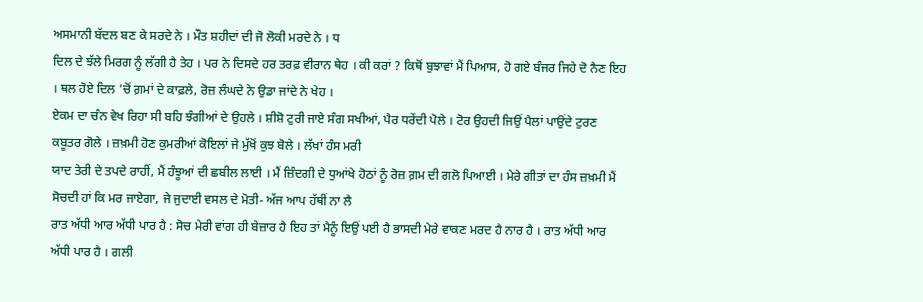ਅਸਮਾਨੀ ਬੱਦਲ ਬਣ ਕੇ ਸਰਦੇ ਨੇ । ਮੌਤ ਸ਼ਹੀਦਾਂ ਦੀ ਜੋ ਲੋਕੀ ਮਰਦੇ ਨੇ । ਧ
ਦਿਲ ਦੇ ਝੱਲੇ ਮਿਰਗ ਨੂੰ ਲੱਗੀ ਹੈ ਤੇਹ । ਪਰ ਨੇ ਦਿਸਦੇ ਹਰ ਤਰਫ਼ ਵੀਰਾਨ ਥੇਹ । ਕੀ ਕਰਾਂ ? ਕਿਥੋਂ ਬੁਝਾਵਾਂ ਮੈਂ ਪਿਆਸ, ਹੋ ਗਏ ਬੰਜਰ ਜਿਹੇ ਦੋ ਨੈਣ ਇਹ । ਥਲ ਹੋਏ ਦਿਲ 'ਚੋਂ ਗ਼ਮਾਂ ਦੇ ਕਾਫ਼ਲੇ, ਰੋਜ਼ ਲੰਘਦੇ ਨੇ ਉਡਾ ਜਾਂਦੇ ਨੇ ਖੇਹ ।
ਏਕਮ ਦਾ ਚੰਨ ਵੇਖ ਰਿਹਾ ਸੀ ਬਹਿ ਝੰਗੀਆਂ ਦੇ ਉਹਲੇ । ਸ਼ੀਸ਼ੋ ਟੁਰੀ ਜਾਏ ਸੰਗ ਸਖੀਆਂ, ਪੈਰ ਧਰੇਂਦੀ ਪੋਲੇ । ਟੋਰ ਉਹਦੀ ਜਿਉਂ ਪੈਲਾਂ ਪਾਉਂਦੇ ਟੁਰਣ ਕਬੂਤਰ ਗੋਲੇ । ਜ਼ਖ਼ਮੀ ਹੋਣ ਕੁਮਰੀਆਂ ਕੋਇਲਾਂ ਜੇ ਮੁੱਖੋਂ ਕੁਝ ਬੋਲੇ । ਲੱਖਾਂ ਹੰਸ ਮਰੀ
ਯਾਦ ਤੇਰੀ ਦੇ ਤਪਦੇ ਰਾਹੀਂ, ਮੈਂ ਹੰਝੂਆਂ ਦੀ ਛਬੀਲ ਲਾਈ । ਮੈਂ ਜ਼ਿੰਦਗੀ ਦੇ ਧੁਆਂਖੇ ਹੋਠਾਂ ਨੂੰ ਰੋਜ਼ ਗ਼ਮ ਦੀ ਗਲੋ ਪਿਆਈ । ਮੇਰੇ ਗੀਤਾਂ ਦਾ ਹੰਸ ਜ਼ਖ਼ਮੀ ਮੈਂ ਸੋਚਦੀ ਹਾਂ ਕਿ ਮਰ ਜਾਏਗਾ, ਜੇ ਜੁਦਾਈ ਵਸਲ ਦੇ ਮੋਤੀ- ਅੱਜ ਆਪ ਹੱਥੀਂ ਨਾ ਲੈ
ਰਾਤ ਅੱਧੀ ਆਰ ਅੱਧੀ ਪਾਰ ਹੈ : ਸੋਚ ਮੇਰੀ ਵਾਂਗ ਹੀ ਬੇਜ਼ਾਰ ਹੈ ਇਹ ਤਾਂ ਮੈਨੂੰ ਇਉਂ ਪਈ ਹੈ ਭਾਸਦੀ ਮੇਰੇ ਵਾਕਣ ਮਰਦ ਹੈ ਨਾਰ ਹੈ । ਰਾਤ ਅੱਧੀ ਆਰ ਅੱਧੀ ਪਾਰ ਹੈ । ਗਲੀ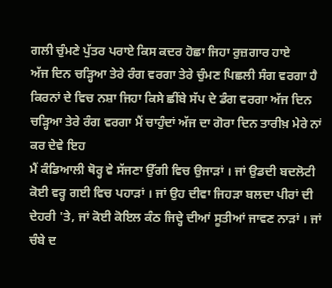ਗਲੀ ਚੁੰਮਣੇ ਪੁੱਤਰ ਪਰਾਏ ਕਿਸ ਕਦਰ ਹੋਛਾ ਜਿਹਾ ਰੁਜ਼ਗਾਰ ਹਾਏ
ਅੱਜ ਦਿਨ ਚੜ੍ਹਿਆ ਤੇਰੇ ਰੰਗ ਵਰਗਾ ਤੇਰੇ ਚੁੰਮਣ ਪਿਛਲੀ ਸੰਗ ਵਰਗਾ ਹੈ ਕਿਰਨਾਂ ਦੇ ਵਿਚ ਨਸ਼ਾ ਜਿਹਾ ਕਿਸੇ ਛੀਂਬੇ ਸੱਪ ਦੇ ਡੰਗ ਵਰਗਾ ਅੱਜ ਦਿਨ ਚੜ੍ਹਿਆ ਤੇਰੇ ਰੰਗ ਵਰਗਾ ਮੈਂ ਚਾਹੁੰਦਾਂ ਅੱਜ ਦਾ ਗੋਰਾ ਦਿਨ ਤਾਰੀਖ਼ ਮੇਰੇ ਨਾਂ ਕਰ ਦੇਵੇ ਇਹ
ਮੈਂ ਕੰਡਿਆਲੀ ਥੋਰ੍ਹ ਵੇ ਸੱਜਣਾ ਉੱਗੀ ਵਿਚ ਉਜਾੜਾਂ । ਜਾਂ ਉਡਦੀ ਬਦਲੋਟੀ ਕੋਈ ਵਰ੍ਹ ਗਈ ਵਿਚ ਪਹਾੜਾਂ । ਜਾਂ ਉਹ ਦੀਵਾ ਜਿਹੜਾ ਬਲਦਾ ਪੀਰਾਂ ਦੀ ਦੇਹਰੀ 'ਤੇ, ਜਾਂ ਕੋਈ ਕੋਇਲ ਕੰਠ ਜਿਦ੍ਹੇ ਦੀਆਂ ਸੂਤੀਆਂ ਜਾਵਣ ਨਾੜਾਂ । ਜਾਂ ਚੰਬੇ ਦ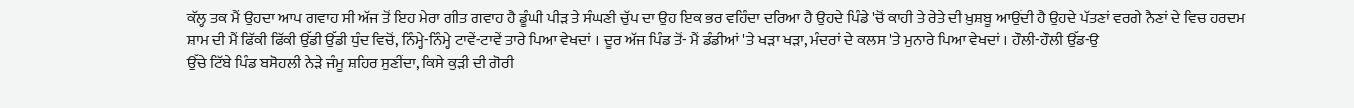ਕੱਲ੍ਹ ਤਕ ਮੈਂ ਉਹਦਾ ਆਪ ਗਵਾਹ ਸੀ ਅੱਜ ਤੋਂ ਇਹ ਮੇਰਾ ਗੀਤ ਗਵਾਹ ਹੈ ਡੂੰਘੀ ਪੀੜ ਤੇ ਸੰਘਣੀ ਚੁੱਪ ਦਾ ਉਹ ਇਕ ਭਰ ਵਹਿੰਦਾ ਦਰਿਆ ਹੈ ਉਹਦੇ ਪਿੰਡੇ 'ਚੋਂ ਕਾਹੀ ਤੇ ਰੇਤੇ ਦੀ ਖ਼ੁਸ਼ਬੂ ਆਉਂਦੀ ਹੈ ਉਹਦੇ ਪੱਤਣਾਂ ਵਰਗੇ ਨੈਣਾਂ ਦੇ ਵਿਚ ਹਰਦਮ
ਸ਼ਾਮ ਦੀ ਮੈਂ ਫਿੱਕੀ ਫਿੱਕੀ ਉੱਡੀ ਉੱਡੀ ਧੁੰਦ ਵਿਚੋਂ, ਨਿੰਮ੍ਹੇ-ਨਿੰਮ੍ਹੇ ਟਾਵੇਂ-ਟਾਵੇਂ ਤਾਰੇ ਪਿਆ ਵੇਖਦਾਂ । ਦੂਰ ਅੱਜ ਪਿੰਡ ਤੋਂ- ਮੈਂ ਡੰਡੀਆਂ 'ਤੇ ਖੜਾ ਖੜਾ, ਮੰਦਰਾਂ ਦੇ ਕਲਸ 'ਤੇ ਮੁਨਾਰੇ ਪਿਆ ਵੇਖਦਾਂ । ਹੌਲੀ-ਹੌਲੀ ਉੱਡ-ਉ
ਉੱਚੇ ਟਿੱਬੇ ਪਿੰਡ ਬਸੋਹਲੀ ਨੇੜੇ ਜੰਮੂ ਸ਼ਹਿਰ ਸੁਣੀਂਦਾ, ਕਿਸੇ ਕੁੜੀ ਦੀ ਗੋਰੀ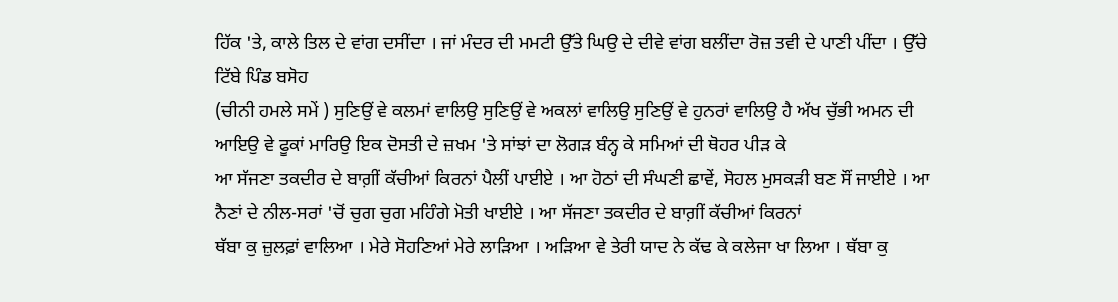ਹਿੱਕ 'ਤੇ, ਕਾਲੇ ਤਿਲ ਦੇ ਵਾਂਗ ਦਸੀਂਦਾ । ਜਾਂ ਮੰਦਰ ਦੀ ਮਮਟੀ ਉੱਤੇ ਘਿਉ ਦੇ ਦੀਵੇ ਵਾਂਗ ਬਲੀਂਦਾ ਰੋਜ਼ ਤਵੀ ਦੇ ਪਾਣੀ ਪੀਂਦਾ । ਉੱਚੇ ਟਿੱਬੇ ਪਿੰਡ ਬਸੋਹ
(ਚੀਨੀ ਹਮਲੇ ਸਮੇਂ ) ਸੁਣਿਉਂ ਵੇ ਕਲਮਾਂ ਵਾਲਿਉ ਸੁਣਿਉਂ ਵੇ ਅਕਲਾਂ ਵਾਲਿਉ ਸੁਣਿਉਂ ਵੇ ਹੁਨਰਾਂ ਵਾਲਿਉ ਹੈ ਅੱਖ ਚੁੱਭੀ ਅਮਨ ਦੀ ਆਇਉ ਵੇ ਫੂਕਾਂ ਮਾਰਿਉ ਇਕ ਦੋਸਤੀ ਦੇ ਜ਼ਖਮ 'ਤੇ ਸਾਂਝਾਂ ਦਾ ਲੋਗੜ ਬੰਨ੍ਹ ਕੇ ਸਮਿਆਂ ਦੀ ਥੋਹਰ ਪੀੜ ਕੇ
ਆ ਸੱਜਣਾ ਤਕਦੀਰ ਦੇ ਬਾਗ਼ੀਂ ਕੱਚੀਆਂ ਕਿਰਨਾਂ ਪੈਲੀਂ ਪਾਈਏ । ਆ ਹੋਠਾਂ ਦੀ ਸੰਘਣੀ ਛਾਵੇਂ, ਸੋਹਲ ਮੁਸਕੜੀ ਬਣ ਸੌਂ ਜਾਈਏ । ਆ ਨੈਣਾਂ ਦੇ ਨੀਲ-ਸਰਾਂ 'ਚੋਂ ਚੁਗ ਚੁਗ ਮਹਿੰਗੇ ਮੋਤੀ ਖਾਈਏ । ਆ ਸੱਜਣਾ ਤਕਦੀਰ ਦੇ ਬਾਗ਼ੀਂ ਕੱਚੀਆਂ ਕਿਰਨਾਂ
ਥੱਬਾ ਕੁ ਜ਼ੁਲਫ਼ਾਂ ਵਾਲਿਆ । ਮੇਰੇ ਸੋਹਣਿਆਂ ਮੇਰੇ ਲਾੜਿਆ । ਅੜਿਆ ਵੇ ਤੇਰੀ ਯਾਦ ਨੇ ਕੱਢ ਕੇ ਕਲੇਜਾ ਖਾ ਲਿਆ । ਥੱਬਾ ਕੁ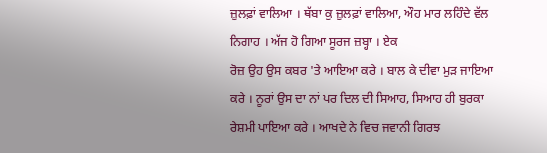ਜ਼ੁਲਫ਼ਾਂ ਵਾਲਿਆ । ਥੱਬਾ ਕੁ ਜ਼ੁਲਫ਼ਾਂ ਵਾਲਿਆ, ਔਹ ਮਾਰ ਲਹਿੰਦੇ ਵੱਲ ਨਿਗਾਹ । ਅੱਜ ਹੋ ਗਿਆ ਸੂਰਜ ਜ਼ਬ੍ਹਾ । ਏਕ
ਰੋਜ਼ ਉਹ ਉਸ ਕਬਰ 'ਤੇ ਆਇਆ ਕਰੇ । ਬਾਲ ਕੇ ਦੀਵਾ ਮੁੜ ਜਾਇਆ ਕਰੇ । ਨੂਰਾਂ ਉਸ ਦਾ ਨਾਂ ਪਰ ਦਿਲ ਦੀ ਸਿਆਹ, ਸਿਆਹ ਹੀ ਬੁਰਕਾ ਰੇਸ਼ਮੀ ਪਾਇਆ ਕਰੇ । ਆਖਦੇ ਨੇ ਵਿਚ ਜਵਾਨੀ ਗਿਰਝ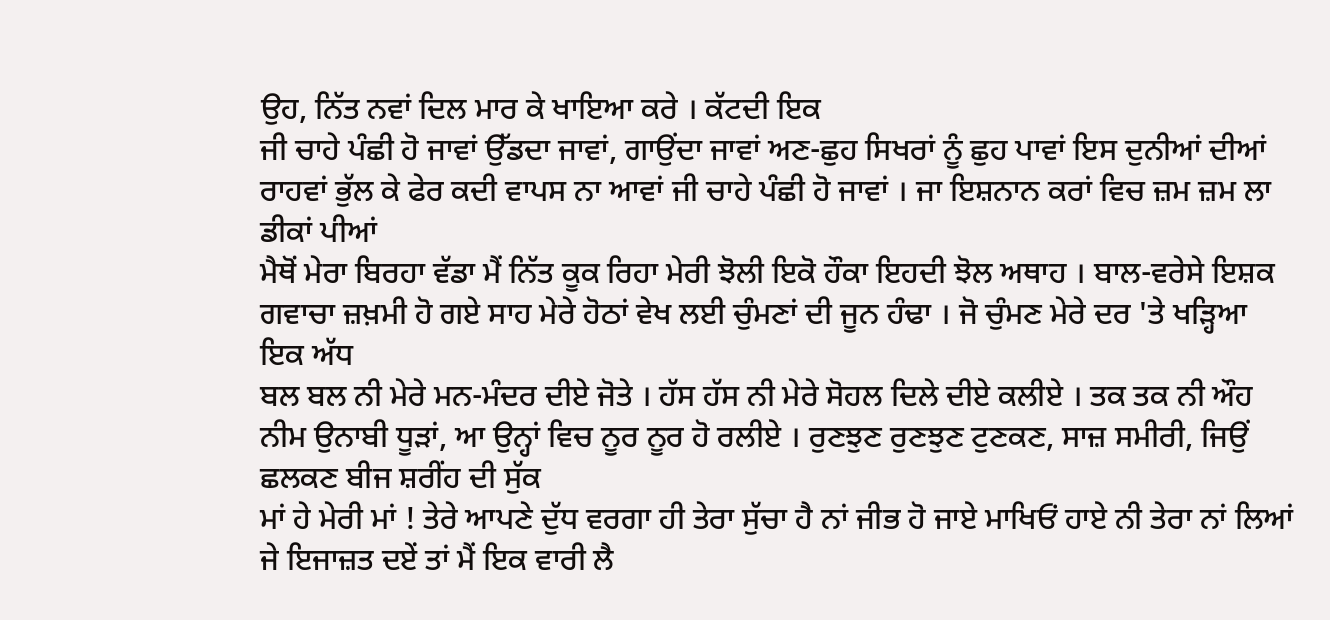ਉਹ, ਨਿੱਤ ਨਵਾਂ ਦਿਲ ਮਾਰ ਕੇ ਖਾਇਆ ਕਰੇ । ਕੱਟਦੀ ਇਕ
ਜੀ ਚਾਹੇ ਪੰਛੀ ਹੋ ਜਾਵਾਂ ਉੱਡਦਾ ਜਾਵਾਂ, ਗਾਉਂਦਾ ਜਾਵਾਂ ਅਣ-ਛੁਹ ਸਿਖਰਾਂ ਨੂੰ ਛੁਹ ਪਾਵਾਂ ਇਸ ਦੁਨੀਆਂ ਦੀਆਂ ਰਾਹਵਾਂ ਭੁੱਲ ਕੇ ਫੇਰ ਕਦੀ ਵਾਪਸ ਨਾ ਆਵਾਂ ਜੀ ਚਾਹੇ ਪੰਛੀ ਹੋ ਜਾਵਾਂ । ਜਾ ਇਸ਼ਨਾਨ ਕਰਾਂ ਵਿਚ ਜ਼ਮ ਜ਼ਮ ਲਾ ਡੀਕਾਂ ਪੀਆਂ
ਮੈਥੋਂ ਮੇਰਾ ਬਿਰਹਾ ਵੱਡਾ ਮੈਂ ਨਿੱਤ ਕੂਕ ਰਿਹਾ ਮੇਰੀ ਝੋਲੀ ਇਕੋ ਹੌਕਾ ਇਹਦੀ ਝੋਲ ਅਥਾਹ । ਬਾਲ-ਵਰੇਸੇ ਇਸ਼ਕ ਗਵਾਚਾ ਜ਼ਖ਼ਮੀ ਹੋ ਗਏ ਸਾਹ ਮੇਰੇ ਹੋਠਾਂ ਵੇਖ ਲਈ ਚੁੰਮਣਾਂ ਦੀ ਜੂਨ ਹੰਢਾ । ਜੋ ਚੁੰਮਣ ਮੇਰੇ ਦਰ 'ਤੇ ਖੜ੍ਹਿਆ ਇਕ ਅੱਧ
ਬਲ ਬਲ ਨੀ ਮੇਰੇ ਮਨ-ਮੰਦਰ ਦੀਏ ਜੋਤੇ । ਹੱਸ ਹੱਸ ਨੀ ਮੇਰੇ ਸੋਹਲ ਦਿਲੇ ਦੀਏ ਕਲੀਏ । ਤਕ ਤਕ ਨੀ ਔਹ ਨੀਮ ਉਨਾਬੀ ਧੂੜਾਂ, ਆ ਉਨ੍ਹਾਂ ਵਿਚ ਨੂਰ ਨੂਰ ਹੋ ਰਲੀਏ । ਰੁਣਝੁਣ ਰੁਣਝੁਣ ਟੁਣਕਣ, ਸਾਜ਼ ਸਮੀਰੀ, ਜਿਉਂ ਛਲਕਣ ਬੀਜ ਸ਼ਰੀਂਹ ਦੀ ਸੁੱਕ
ਮਾਂ ਹੇ ਮੇਰੀ ਮਾਂ ! ਤੇਰੇ ਆਪਣੇ ਦੁੱਧ ਵਰਗਾ ਹੀ ਤੇਰਾ ਸੁੱਚਾ ਹੈ ਨਾਂ ਜੀਭ ਹੋ ਜਾਏ ਮਾਖਿਓਂ ਹਾਏ ਨੀ ਤੇਰਾ ਨਾਂ ਲਿਆਂ ਜੇ ਇਜਾਜ਼ਤ ਦਏਂ ਤਾਂ ਮੈਂ ਇਕ ਵਾਰੀ ਲੈ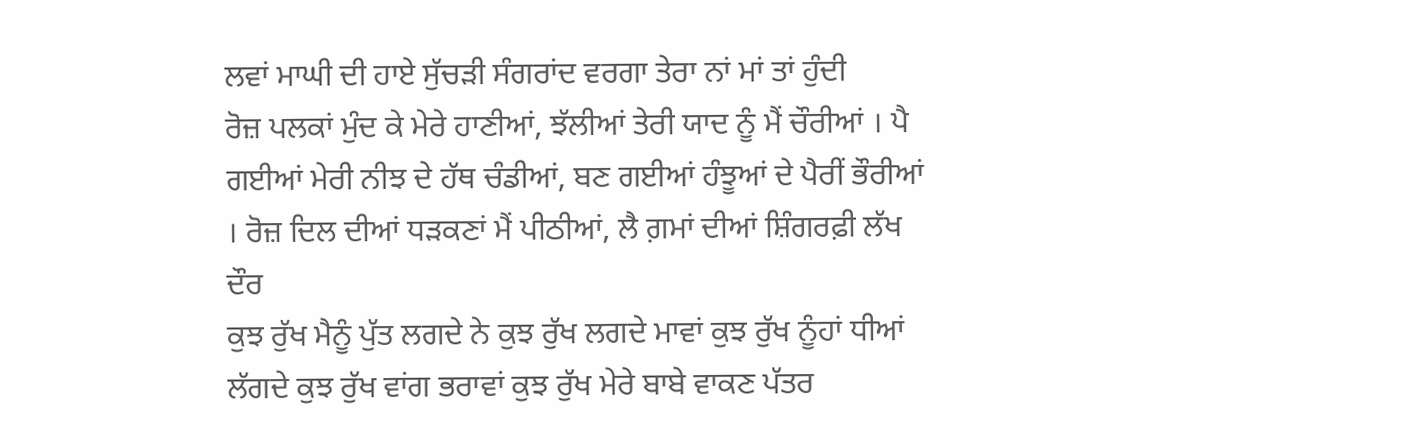ਲਵਾਂ ਮਾਘੀ ਦੀ ਹਾਏ ਸੁੱਚੜੀ ਸੰਗਰਾਂਦ ਵਰਗਾ ਤੇਰਾ ਨਾਂ ਮਾਂ ਤਾਂ ਹੁੰਦੀ
ਰੋਜ਼ ਪਲਕਾਂ ਮੁੰਦ ਕੇ ਮੇਰੇ ਹਾਣੀਆਂ, ਝੱਲੀਆਂ ਤੇਰੀ ਯਾਦ ਨੂੰ ਮੈਂ ਚੌਰੀਆਂ । ਪੈ ਗਈਆਂ ਮੇਰੀ ਨੀਝ ਦੇ ਹੱਥ ਚੰਡੀਆਂ, ਬਣ ਗਈਆਂ ਹੰਝੂਆਂ ਦੇ ਪੈਰੀਂ ਭੌਰੀਆਂ । ਰੋਜ਼ ਦਿਲ ਦੀਆਂ ਧੜਕਣਾਂ ਮੈਂ ਪੀਠੀਆਂ, ਲੈ ਗ਼ਮਾਂ ਦੀਆਂ ਸ਼ਿੰਗਰਫ਼ੀ ਲੱਖ ਦੌਰ
ਕੁਝ ਰੁੱਖ ਮੈਨੂੰ ਪੁੱਤ ਲਗਦੇ ਨੇ ਕੁਝ ਰੁੱਖ ਲਗਦੇ ਮਾਵਾਂ ਕੁਝ ਰੁੱਖ ਨੂੰਹਾਂ ਧੀਆਂ ਲੱਗਦੇ ਕੁਝ ਰੁੱਖ ਵਾਂਗ ਭਰਾਵਾਂ ਕੁਝ ਰੁੱਖ ਮੇਰੇ ਬਾਬੇ ਵਾਕਣ ਪੱਤਰ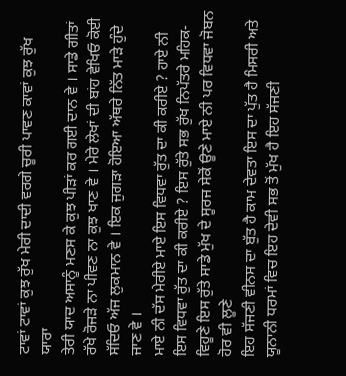ਟਾਵਾਂ ਟਾਵਾਂ ਕੁਝ ਰੁੱਖ ਮੇਰੀ ਦਾਦੀ ਵਰਗੇ ਚੂਰੀ ਪਾਵਣ ਕਾਵਾਂ ਕੁਝ ਰੁੱਖ ਯਾਰਾ
ਤੇਰੀ ਯਾਦ ਅਸਾਨੂੰ ਮਣਸ ਕੇ ਕੁਝ ਪੀੜਾਂ ਕਰ ਗਈ ਦਾਨ ਵੇ । ਸਾਡੇ ਗੀਤਾਂ ਰੱਖੇ ਰੋਜੜੇ ਨਾ ਪੀਵਣ ਨਾ ਕੁਝ ਖਾਣ ਵੇ । ਮੇਰੇ ਲੇਖਾਂ ਦੀ ਬਾਂਹ ਵੇਖਿਓ ਕੋਈ ਸੱਦਿਓ ਅੱਜ ਲੁਕਮਾਨ ਵੇ । ਇਕ ਜੁਗੜਾ ਹੋਇਆ ਅੱਥਰੇ ਨਿੱਤ ਮਾੜੇ ਹੁੰਦੇ ਜਾਣ ਵੇ ।
ਮਾਏ ਨੀ ਦੱਸ ਮੇਰੀਏ ਮਾਏ ਇਸ ਵਿਧਵਾ ਰੁੱਤ ਦਾ ਕੀ ਕਰੀਏ ? ਹਾਏ ਨੀ ਇਸ ਵਿਧਵਾ ਰੁੱਤ ਦਾ ਕੀ ਕਰੀਏ ? ਇਸ ਰੁੱਤੇ ਸਭ ਰੁੱਖ ਨਿਪੱਤਰੇ ਮਹਿਕ-ਵਿਹੂਣੇ ਇਸ ਰੁੱਤੇ ਸਾਡੇ ਮੁੱਖ ਦੇ ਸੂਰਜ ਸੇਕੋਂ ਊਣੇ ਮਾਏ ਨੀ ਪਰ ਵਿਧਵਾ ਜੋਬਨ ਹੋਰ ਵੀ ਲੂਣੇ
ਇਹ ਸੱਜਣੀ ਵੀਨਸ ਦਾ ਬੁੱਤ ਹੈ ਕਾਮ ਦੇਵਤਾ ਇਸ ਦਾ ਪੁੱਤ ਹੈ ਮਿਸਰੀ ਅਤੇ ਯੂਨਾਨੀ ਧਰਮਾਂ ਵਿਚ ਇਹ ਦੇਵੀ ਸਭ ਤੋਂ ਮੁੱਖ ਹੈ ਇਹ ਸੱਜਣੀ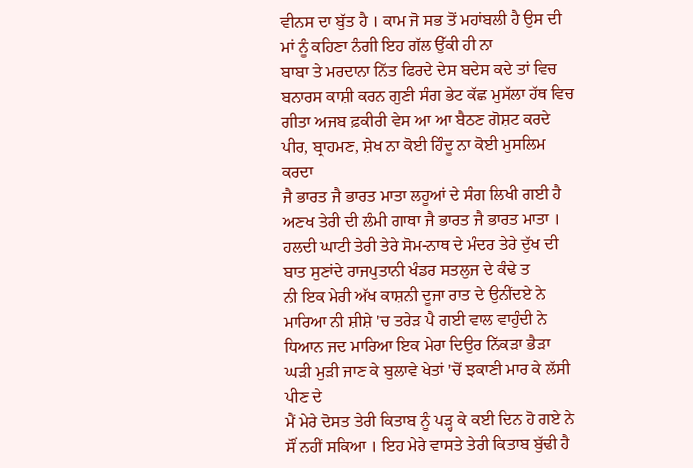ਵੀਨਸ ਦਾ ਬੁੱਤ ਹੈ । ਕਾਮ ਜੋ ਸਭ ਤੋਂ ਮਹਾਂਬਲੀ ਹੈ ਉਸ ਦੀ ਮਾਂ ਨੂੰ ਕਹਿਣਾ ਨੰਗੀ ਇਹ ਗੱਲ ਉੱਕੀ ਹੀ ਨਾ
ਬਾਬਾ ਤੇ ਮਰਦਾਨਾ ਨਿੱਤ ਫਿਰਦੇ ਦੇਸ ਬਦੇਸ ਕਦੇ ਤਾਂ ਵਿਚ ਬਨਾਰਸ ਕਾਸ਼ੀ ਕਰਨ ਗੁਣੀ ਸੰਗ ਭੇਟ ਕੱਛ ਮੁਸੱਲਾ ਹੱਥ ਵਿਚ ਗੀਤਾ ਅਜਬ ਫ਼ਕੀਰੀ ਵੇਸ ਆ ਆ ਬੈਠਣ ਗੋਸ਼ਟ ਕਰਦੇ ਪੀਰ, ਬ੍ਰਾਹਮਣ, ਸ਼ੇਖ ਨਾ ਕੋਈ ਹਿੰਦੂ ਨਾ ਕੋਈ ਮੁਸਲਿਮ ਕਰਦਾ
ਜੈ ਭਾਰਤ ਜੈ ਭਾਰਤ ਮਾਤਾ ਲਹੂਆਂ ਦੇ ਸੰਗ ਲਿਖੀ ਗਈ ਹੈ ਅਣਖ ਤੇਰੀ ਦੀ ਲੰਮੀ ਗਾਥਾ ਜੈ ਭਾਰਤ ਜੈ ਭਾਰਤ ਮਾਤਾ । ਹਲਦੀ ਘਾਟੀ ਤੇਰੀ ਤੇਰੇ ਸੋਮ-ਨਾਥ ਦੇ ਮੰਦਰ ਤੇਰੇ ਦੁੱਖ ਦੀ ਬਾਤ ਸੁਣਾਂਦੇ ਰਾਜਪੁਤਾਨੀ ਖੰਡਰ ਸਤਲੁਜ ਦੇ ਕੰਢੇ ਤ
ਨੀ ਇਕ ਮੇਰੀ ਅੱਖ ਕਾਸ਼ਨੀ ਦੂਜਾ ਰਾਤ ਦੇ ਉਨੀਂਦਏ ਨੇ ਮਾਰਿਆ ਨੀ ਸ਼ੀਸ਼ੇ 'ਚ ਤਰੇੜ ਪੈ ਗਈ ਵਾਲ ਵਾਹੁੰਦੀ ਨੇ ਧਿਆਨ ਜਦ ਮਾਰਿਆ ਇਕ ਮੇਰਾ ਦਿਉਰ ਨਿੱਕੜਾ ਭੈੜਾ ਘੜੀ ਮੁੜੀ ਜਾਣ ਕੇ ਬੁਲਾਵੇ ਖੇਤਾਂ 'ਚੋਂ ਝਕਾਣੀ ਮਾਰ ਕੇ ਲੱਸੀ ਪੀਣ ਦੇ
ਮੈਂ ਮੇਰੇ ਦੋਸਤ ਤੇਰੀ ਕਿਤਾਬ ਨੂੰ ਪੜ੍ਹ ਕੇ ਕਈ ਦਿਨ ਹੋ ਗਏ ਨੇ ਸੌਂ ਨਹੀਂ ਸਕਿਆ । ਇਹ ਮੇਰੇ ਵਾਸਤੇ ਤੇਰੀ ਕਿਤਾਬ ਬੁੱਢੀ ਹੈ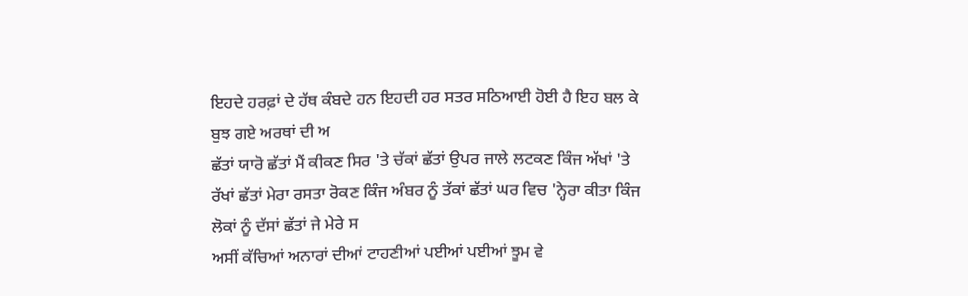ਇਹਦੇ ਹਰਫ਼ਾਂ ਦੇ ਹੱਥ ਕੰਬਦੇ ਹਨ ਇਹਦੀ ਹਰ ਸਤਰ ਸਠਿਆਈ ਹੋਈ ਹੈ ਇਹ ਬਲ ਕੇ ਬੁਝ ਗਏ ਅਰਥਾਂ ਦੀ ਅ
ਛੱਤਾਂ ਯਾਰੋ ਛੱਤਾਂ ਮੈਂ ਕੀਕਣ ਸਿਰ 'ਤੇ ਚੱਕਾਂ ਛੱਤਾਂ ਉਪਰ ਜਾਲੇ ਲਟਕਣ ਕਿੰਜ ਅੱਖਾਂ 'ਤੇ ਰੱਖਾਂ ਛੱਤਾਂ ਮੇਰਾ ਰਸਤਾ ਰੋਕਣ ਕਿੰਜ ਅੰਬਰ ਨੂੰ ਤੱਕਾਂ ਛੱਤਾਂ ਘਰ ਵਿਚ 'ਨ੍ਹੇਰਾ ਕੀਤਾ ਕਿੰਜ ਲੋਕਾਂ ਨੂੰ ਦੱਸਾਂ ਛੱਤਾਂ ਜੇ ਮੇਰੇ ਸ
ਅਸੀਂ ਕੱਚਿਆਂ ਅਨਾਰਾਂ ਦੀਆਂ ਟਾਹਣੀਆਂ ਪਈਆਂ ਪਈਆਂ ਝੂਮ ਵੇ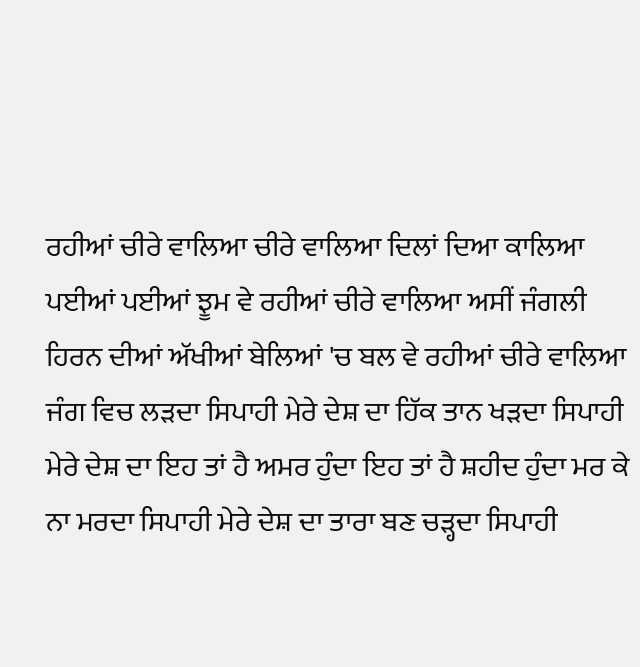ਰਹੀਆਂ ਚੀਰੇ ਵਾਲਿਆ ਚੀਰੇ ਵਾਲਿਆ ਦਿਲਾਂ ਦਿਆ ਕਾਲਿਆ ਪਈਆਂ ਪਈਆਂ ਝੂਮ ਵੇ ਰਹੀਆਂ ਚੀਰੇ ਵਾਲਿਆ ਅਸੀਂ ਜੰਗਲੀ ਹਿਰਨ ਦੀਆਂ ਅੱਖੀਆਂ ਬੇਲਿਆਂ 'ਚ ਬਲ ਵੇ ਰਹੀਆਂ ਚੀਰੇ ਵਾਲਿਆ
ਜੰਗ ਵਿਚ ਲੜਦਾ ਸਿਪਾਹੀ ਮੇਰੇ ਦੇਸ਼ ਦਾ ਹਿੱਕ ਤਾਨ ਖੜਦਾ ਸਿਪਾਹੀ ਮੇਰੇ ਦੇਸ਼ ਦਾ ਇਹ ਤਾਂ ਹੈ ਅਮਰ ਹੁੰਦਾ ਇਹ ਤਾਂ ਹੈ ਸ਼ਹੀਦ ਹੁੰਦਾ ਮਰ ਕੇ ਨਾ ਮਰਦਾ ਸਿਪਾਹੀ ਮੇਰੇ ਦੇਸ਼ ਦਾ ਤਾਰਾ ਬਣ ਚੜ੍ਹਦਾ ਸਿਪਾਹੀ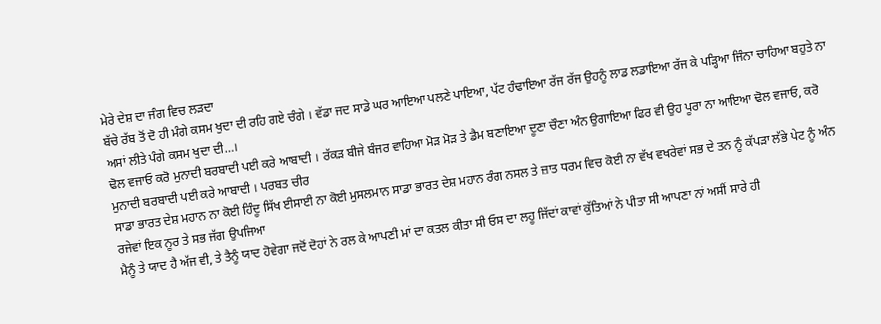ਮੇਰੇ ਦੇਸ਼ ਦਾ ਜੰਗ ਵਿਚ ਲੜਦਾ
ਬੱਚੇ ਰੱਬ ਤੋਂ ਦੋ ਹੀ ਮੰਗੇ ਕਸਮ ਖੁਦਾ ਦੀ ਰਹਿ ਗਏ ਚੰਗੇ । ਵੱਡਾ ਜਦ ਸਾਡੇ ਘਰ ਆਇਆ ਪਲਣੇ ਪਾਇਆ, ਪੱਟ ਹੰਢਾਇਆ ਰੱਜ ਰੱਜ ਉਹਨੂੰ ਲਾਡ ਲਡਾਇਆ ਰੱਜ ਕੇ ਪੜ੍ਹਿਆ ਜਿੰਨਾ ਚਾਹਿਆ ਬਹੁਤੇ ਨਾ ਅਸਾਂ ਲੀਤੇ ਪੰਗੇ ਕਸਮ ਖੁਦਾ ਦੀ…।
ਢੋਲ ਵਜਾਓ ਕਰੋ ਮੁਨਾਦੀ ਬਰਬਾਦੀ ਪਈ ਕਰੇ ਆਬਾਦੀ । ਰੱਕੜ ਬੀਜੇ ਬੰਜਰ ਵਾਹਿਆ ਮੋੜ ਮੋੜ ਤੇ ਡੈਮ ਬਣਾਇਆ ਦੂਣਾ ਚੌਣਾ ਅੰਨ ਉਗਾਇਆ ਫਿਰ ਵੀ ਉਹ ਪੂਰਾ ਨਾ ਆਇਆ ਢੋਲ ਵਜਾਓ, ਕਰੋ ਮੁਨਾਦੀ ਬਰਬਾਦੀ ਪਈ ਕਰੇ ਆਬਾਦੀ । ਪਰਬਤ ਚੀਰ
ਸਾਡਾ ਭਾਰਤ ਦੇਸ਼ ਮਹਾਨ ਨਾ ਕੋਈ ਹਿੰਦੂ ਸਿੱਖ ਈਸਾਈ ਨਾ ਕੋਈ ਮੁਸਲਮਾਨ ਸਾਡਾ ਭਾਰਤ ਦੇਸ਼ ਮਹਾਨ ਰੰਗ ਨਸਲ ਤੇ ਜ਼ਾਤ ਧਰਮ ਵਿਚ ਕੋਈ ਨਾ ਵੱਖ ਵਖਰੇਵਾਂ ਸਭ ਦੇ ਤਨ ਨੂੰ ਕੱਪੜਾ ਲੱਭੇ ਪੇਟ ਨੂੰ ਅੰਨ ਰਜੇਵਾਂ ਇਕ ਨੂਰ ਤੇ ਸਭ ਜੱਗ ਉਪਜਿਆ
ਮੈਨੂੰ ਤੇ ਯਾਦ ਹੈ ਅੱਜ ਵੀ, ਤੇ ਤੈਨੂੰ ਯਾਦ ਹੋਵੇਗਾ ਜਦੋਂ ਦੋਹਾਂ ਨੇ ਰਲ ਕੇ ਆਪਣੀ ਮਾਂ ਦਾ ਕਤਲ ਕੀਤਾ ਸੀ ਓਸ ਦਾ ਲਹੂ ਜਿੱਦਾਂ ਕਾਵਾਂ ਕੁੱਤਿਆਂ ਨੇ ਪੀਤਾ ਸੀ ਆਪਣਾ ਨਾਂ ਅਸੀਂ ਸਾਰੇ ਹੀ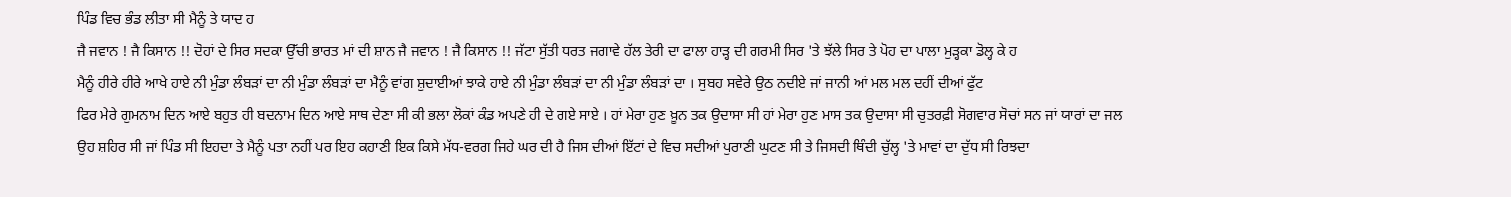ਪਿੰਡ ਵਿਚ ਭੰਡ ਲੀਤਾ ਸੀ ਮੈਨੂੰ ਤੇ ਯਾਦ ਹ
ਜੈ ਜਵਾਨ ! ਜੈ ਕਿਸਾਨ !! ਦੋਹਾਂ ਦੇ ਸਿਰ ਸਦਕਾ ਉੱਚੀ ਭਾਰਤ ਮਾਂ ਦੀ ਸ਼ਾਨ ਜੈ ਜਵਾਨ ! ਜੈ ਕਿਸਾਨ !! ਜੱਟਾ ਸੁੱਤੀ ਧਰਤ ਜਗਾਵੇ ਹੱਲ ਤੇਰੀ ਦਾ ਫਾਲਾ ਹਾੜ੍ਹ ਦੀ ਗਰਮੀ ਸਿਰ 'ਤੇ ਝੱਲੇ ਸਿਰ ਤੇ ਪੋਹ ਦਾ ਪਾਲਾ ਮੁੜ੍ਹਕਾ ਡੋਲ੍ਹ ਕੇ ਹ
ਮੈਨੂੰ ਹੀਰੇ ਹੀਰੇ ਆਖੇ ਹਾਏ ਨੀ ਮੁੰਡਾ ਲੰਬੜਾਂ ਦਾ ਨੀ ਮੁੰਡਾ ਲੰਬੜਾਂ ਦਾ ਮੈਨੂੰ ਵਾਂਗ ਸ਼ੁਦਾਈਆਂ ਝਾਕੇ ਹਾਏ ਨੀ ਮੁੰਡਾ ਲੰਬੜਾਂ ਦਾ ਨੀ ਮੁੰਡਾ ਲੰਬੜਾਂ ਦਾ । ਸੁਬਹ ਸਵੇਰੇ ਉਠ ਨਦੀਏ ਜਾਂ ਜਾਨੀ ਆਂ ਮਲ ਮਲ ਦਹੀਂ ਦੀਆਂ ਫੁੱਟ
ਫਿਰ ਮੇਰੇ ਗੁਮਨਾਮ ਦਿਨ ਆਏ ਬਹੁਤ ਹੀ ਬਦਨਾਮ ਦਿਨ ਆਏ ਸਾਥ ਦੇਣਾ ਸੀ ਕੀ ਭਲਾ ਲੋਕਾਂ ਕੰਡ ਅਪਣੇ ਹੀ ਦੇ ਗਏ ਸਾਏ । ਹਾਂ ਮੇਰਾ ਹੁਣ ਖ਼ੂਨ ਤਕ ਉਦਾਸਾ ਸੀ ਹਾਂ ਮੇਰਾ ਹੁਣ ਮਾਸ ਤਕ ਉਦਾਸਾ ਸੀ ਚੁਤਰਫ਼ੀ ਸੋਗਵਾਰ ਸੋਚਾਂ ਸਨ ਜਾਂ ਯਾਰਾਂ ਦਾ ਜਲ
ਉਹ ਸ਼ਹਿਰ ਸੀ ਜਾਂ ਪਿੰਡ ਸੀ ਇਹਦਾ ਤੇ ਮੈਨੂੰ ਪਤਾ ਨਹੀਂ ਪਰ ਇਹ ਕਹਾਣੀ ਇਕ ਕਿਸੇ ਮੱਧ-ਵਰਗ ਜਿਹੇ ਘਰ ਦੀ ਹੈ ਜਿਸ ਦੀਆਂ ਇੱਟਾਂ ਦੇ ਵਿਚ ਸਦੀਆਂ ਪੁਰਾਣੀ ਘੁਟਣ ਸੀ ਤੇ ਜਿਸਦੀ ਥਿੰਦੀ ਚੁੱਲ੍ਹ 'ਤੇ ਮਾਵਾਂ ਦਾ ਦੁੱਧ ਸੀ ਰਿਝਦਾ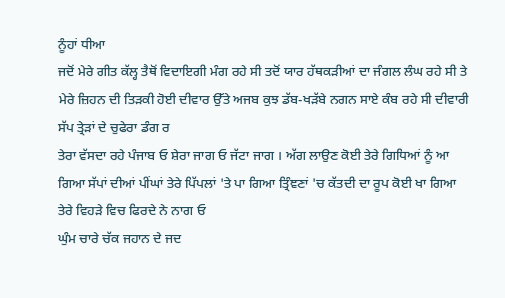ਨੂੰਹਾਂ ਧੀਆ
ਜਦੋਂ ਮੇਰੇ ਗੀਤ ਕੱਲ੍ਹ ਤੈਥੋਂ ਵਿਦਾਇਗੀ ਮੰਗ ਰਹੇ ਸੀ ਤਦੋਂ ਯਾਰ ਹੱਥਕੜੀਆਂ ਦਾ ਜੰਗਲ ਲੰਘ ਰਹੇ ਸੀ ਤੇ ਮੇਰੇ ਜ਼ਿਹਨ ਦੀ ਤਿੜਕੀ ਹੋਈ ਦੀਵਾਰ ਉੱਤੇ ਅਜਬ ਕੁਝ ਡੱਬ-ਖੜੱਬੇ ਨਗਨ ਸਾਏ ਕੰਬ ਰਹੇ ਸੀ ਦੀਵਾਰੀ ਸੱਪ ਤ੍ਰੇੜਾਂ ਦੇ ਚੁਫੇਰਾ ਡੰਗ ਰ
ਤੇਰਾ ਵੱਸਦਾ ਰਹੇ ਪੰਜਾਬ ਓ ਸ਼ੇਰਾ ਜਾਗ ਓ ਜੱਟਾ ਜਾਗ । ਅੱਗ ਲਾਉਣ ਕੋਈ ਤੇਰੇ ਗਿਧਿਆਂ ਨੂੰ ਆ ਗਿਆ ਸੱਪਾਂ ਦੀਆਂ ਪੀਂਘਾਂ ਤੇਰੇ ਪਿੱਪਲਾਂ 'ਤੇ ਪਾ ਗਿਆ ਤ੍ਰਿੰਞਣਾਂ 'ਚ ਕੱਤਦੀ ਦਾ ਰੂਪ ਕੋਈ ਖਾ ਗਿਆ ਤੇਰੇ ਵਿਹੜੇ ਵਿਚ ਫਿਰਦੇ ਨੇ ਨਾਗ ਓ
ਘੁੰਮ ਚਾਰੇ ਚੱਕ ਜਹਾਨ ਦੇ ਜਦ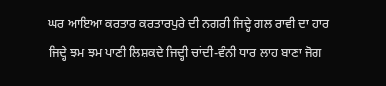ਘਰ ਆਇਆ ਕਰਤਾਰ ਕਰਤਾਰਪੁਰੇ ਦੀ ਨਗਰੀ ਜਿਦ੍ਹੇ ਗਲ ਰਾਵੀ ਦਾ ਹਾਰ ਜਿਦ੍ਹੇ ਝਮ ਝਮ ਪਾਣੀ ਲਿਸ਼ਕਦੇ ਜਿਦ੍ਹੀ ਚਾਂਦੀ-ਵੰਨੀ ਧਾਰ ਲਾਹ ਬਾਣਾ ਜੋਗ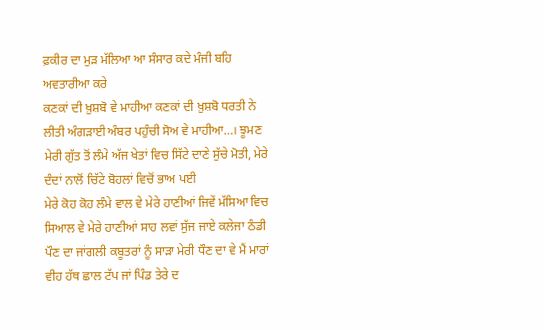ਫ਼ਕੀਰ ਦਾ ਮੁੜ ਮੱਲਿਆ ਆ ਸੰਸਾਰ ਕਦੇ ਮੰਜੀ ਬਹਿ ਅਵਤਾਰੀਆ ਕਰੇ
ਕਣਕਾਂ ਦੀ ਖ਼ੁਸ਼ਬੋ ਵੇ ਮਾਹੀਆ ਕਣਕਾਂ ਦੀ ਖ਼ੁਸ਼ਬੋ ਧਰਤੀ ਨੇ ਲੀਤੀ ਅੰਗੜਾਈ ਅੰਬਰ ਪਹੁੰਚੀ ਸੋਅ ਵੇ ਮਾਹੀਆ…। ਝੂਮਣ ਮੇਰੀ ਗੁੱਤ ਤੋਂ ਲੰਮੇ ਅੱਜ ਖੇਤਾਂ ਵਿਚ ਸਿੱਟੇ ਦਾਣੇ ਸੁੱਚੇ ਮੋਤੀ, ਮੇਰੇ ਦੰਦਾਂ ਨਾਲੋਂ ਚਿੱਟੇ ਬੋਹਲਾਂ ਵਿਚੋਂ ਭਾਅ ਪਈ
ਮੇਰੇ ਕੋਹ ਕੋਹ ਲੰਮੇ ਵਾਲ ਵੇ ਮੇਰੇ ਹਾਣੀਆਂ ਜਿਵੇਂ ਮੱਸਿਆ ਵਿਚ ਸਿਆਲ ਵੇ ਮੇਰੇ ਹਾਣੀਆਂ ਸਾਹ ਲਵਾਂ ਸੁੱਜ ਜਾਏ ਕਲੇਜਾ ਠੰਡੀ ਪੌਣ ਦਾ ਜਾਂਗਲੀ ਕਬੂਤਰਾਂ ਨੂੰ ਸਾੜਾ ਮੇਰੀ ਧੌਣ ਦਾ ਵੇ ਮੈਂ ਮਾਰਾਂ ਵੀਹ ਹੱਥ ਛਾਲ ਟੱਪ ਜਾਂ ਪਿੰਡ ਤੇਰੇ ਦ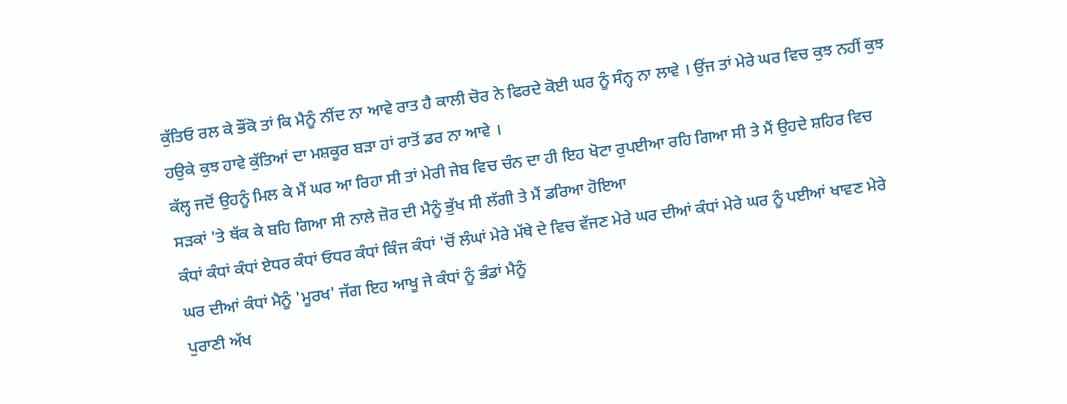ਕੁੱਤਿਓ ਰਲ ਕੇ ਭੌਂਕੋ ਤਾਂ ਕਿ ਮੈਨੂੰ ਨੀਂਦ ਨਾ ਆਵੇ ਰਾਤ ਹੈ ਕਾਲੀ ਚੋਰ ਨੇ ਫਿਰਦੇ ਕੋਈ ਘਰ ਨੂੰ ਸੰਨ੍ਹ ਨਾ ਲਾਵੇ । ਉਂਜ ਤਾਂ ਮੇਰੇ ਘਰ ਵਿਚ ਕੁਝ ਨਹੀਂ ਕੁਝ ਹਉਕੇ ਕੁਝ ਹਾਵੇ ਕੁੱਤਿਆਂ ਦਾ ਮਸ਼ਕੂਰ ਬੜਾ ਹਾਂ ਰਾਤੋਂ ਡਰ ਨਾ ਆਵੇ ।
ਕੱਲ੍ਹ ਜਦੋਂ ਉਹਨੂੰ ਮਿਲ ਕੇ ਮੈਂ ਘਰ ਆ ਰਿਹਾ ਸੀ ਤਾਂ ਮੇਰੀ ਜੇਬ ਵਿਚ ਚੰਨ ਦਾ ਹੀ ਇਹ ਖੋਟਾ ਰੁਪਈਆ ਰਹਿ ਗਿਆ ਸੀ ਤੇ ਮੈਂ ਉਹਦੇ ਸ਼ਹਿਰ ਵਿਚ ਸੜਕਾਂ 'ਤੇ ਥੱਕ ਕੇ ਬਹਿ ਗਿਆ ਸੀ ਨਾਲੇ ਜ਼ੋਰ ਦੀ ਮੈਨੂੰ ਭੁੱਖ ਸੀ ਲੱਗੀ ਤੇ ਮੈਂ ਡਰਿਆ ਹੋਇਆ
ਕੰਧਾਂ ਕੰਧਾਂ ਕੰਧਾਂ ਏਧਰ ਕੰਧਾਂ ਓਧਰ ਕੰਧਾਂ ਕਿੰਜ ਕੰਧਾਂ 'ਚੋਂ ਲੰਘਾਂ ਮੇਰੇ ਮੱਥੇ ਦੇ ਵਿਚ ਵੱਜਣ ਮੇਰੇ ਘਰ ਦੀਆਂ ਕੰਧਾਂ ਮੇਰੇ ਘਰ ਨੂੰ ਪਈਆਂ ਖਾਵਣ ਮੇਰੇ ਘਰ ਦੀਆਂ ਕੰਧਾਂ ਮੈਨੂੰ 'ਮੂਰਖ' ਜੱਗ ਇਹ ਆਖੂ ਜੇ ਕੰਧਾਂ ਨੂੰ ਭੰਡਾਂ ਮੈਨੂੰ
ਪੁਰਾਣੀ ਅੱਖ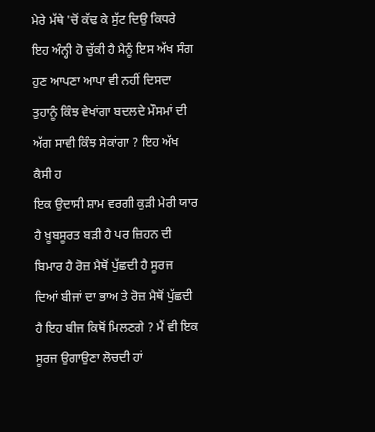ਮੇਰੇ ਮੱਥੇ 'ਚੋਂ ਕੱਢ ਕੇ ਸੁੱਟ ਦਿਉ ਕਿਧਰੇ ਇਹ ਅੰਨ੍ਹੀ ਹੋ ਚੁੱਕੀ ਹੈ ਮੈਨੂੰ ਇਸ ਅੱਖ ਸੰਗ ਹੁਣ ਆਪਣਾ ਆਪਾ ਵੀ ਨਹੀਂ ਦਿਸਦਾ ਤੁਹਾਨੂੰ ਕਿੰਝ ਵੇਖਾਂਗਾ ਬਦਲਦੇ ਮੌਸਮਾਂ ਦੀ ਅੱਗ ਸਾਵੀ ਕਿੰਝ ਸੇਕਾਂਗਾ ? ਇਹ ਅੱਖ ਕੈਸੀ ਹ
ਇਕ ਉਦਾਸੀ ਸ਼ਾਮ ਵਰਗੀ ਕੁੜੀ ਮੇਰੀ ਯਾਰ ਹੈ ਖ਼ੂਬਸੂਰਤ ਬੜੀ ਹੈ ਪਰ ਜ਼ਿਹਨ ਦੀ ਬਿਮਾਰ ਹੈ ਰੋਜ਼ ਮੈਥੋਂ ਪੁੱਛਦੀ ਹੈ ਸੂਰਜ ਦਿਆਂ ਬੀਜਾਂ ਦਾ ਭਾਅ ਤੇ ਰੋਜ਼ ਮੈਥੋਂ ਪੁੱਛਦੀ ਹੈ ਇਹ ਬੀਜ ਕਿਥੋਂ ਮਿਲਣਗੇ ? ਮੈਂ ਵੀ ਇਕ ਸੂਰਜ ਉਗਾਉਣਾ ਲੋਚਦੀ ਹਾਂ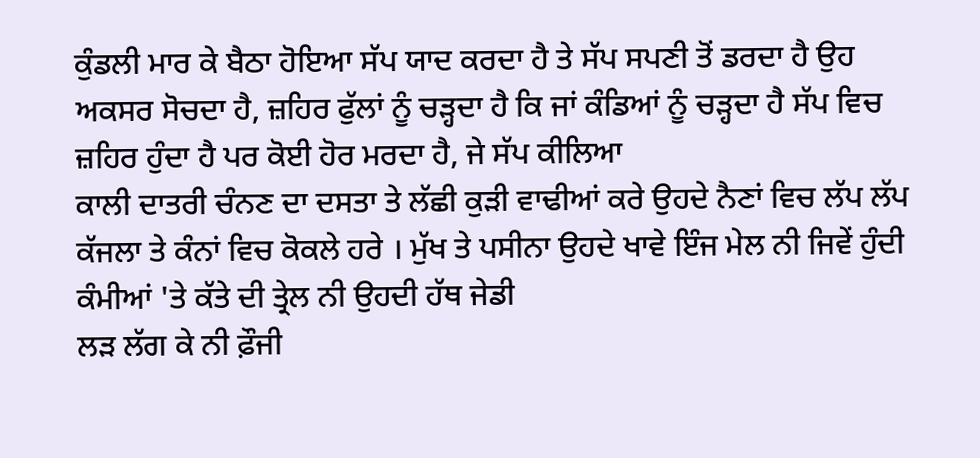ਕੁੰਡਲੀ ਮਾਰ ਕੇ ਬੈਠਾ ਹੋਇਆ ਸੱਪ ਯਾਦ ਕਰਦਾ ਹੈ ਤੇ ਸੱਪ ਸਪਣੀ ਤੋਂ ਡਰਦਾ ਹੈ ਉਹ ਅਕਸਰ ਸੋਚਦਾ ਹੈ, ਜ਼ਹਿਰ ਫੁੱਲਾਂ ਨੂੰ ਚੜ੍ਹਦਾ ਹੈ ਕਿ ਜਾਂ ਕੰਡਿਆਂ ਨੂੰ ਚੜ੍ਹਦਾ ਹੈ ਸੱਪ ਵਿਚ ਜ਼ਹਿਰ ਹੁੰਦਾ ਹੈ ਪਰ ਕੋਈ ਹੋਰ ਮਰਦਾ ਹੈ, ਜੇ ਸੱਪ ਕੀਲਿਆ
ਕਾਲੀ ਦਾਤਰੀ ਚੰਨਣ ਦਾ ਦਸਤਾ ਤੇ ਲੱਛੀ ਕੁੜੀ ਵਾਢੀਆਂ ਕਰੇ ਉਹਦੇ ਨੈਣਾਂ ਵਿਚ ਲੱਪ ਲੱਪ ਕੱਜਲਾ ਤੇ ਕੰਨਾਂ ਵਿਚ ਕੋਕਲੇ ਹਰੇ । ਮੁੱਖ ਤੇ ਪਸੀਨਾ ਉਹਦੇ ਖਾਵੇ ਇੰਜ ਮੇਲ ਨੀ ਜਿਵੇਂ ਹੁੰਦੀ ਕੰਮੀਆਂ 'ਤੇ ਕੱਤੇ ਦੀ ਤ੍ਰੇਲ ਨੀ ਉਹਦੀ ਹੱਥ ਜੇਡੀ
ਲੜ ਲੱਗ ਕੇ ਨੀ ਫ਼ੌਜੀ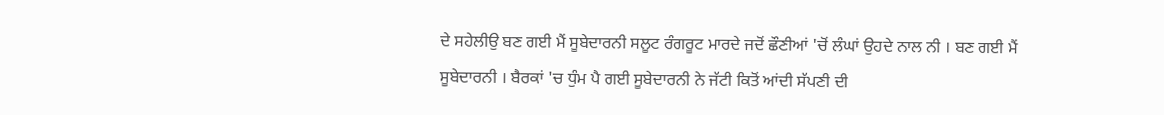ਦੇ ਸਹੇਲੀਉ ਬਣ ਗਈ ਮੈਂ ਸੂਬੇਦਾਰਨੀ ਸਲੂਟ ਰੰਗਰੂਟ ਮਾਰਦੇ ਜਦੋਂ ਛੌਣੀਆਂ 'ਚੋਂ ਲੰਘਾਂ ਉਹਦੇ ਨਾਲ ਨੀ । ਬਣ ਗਈ ਮੈਂ ਸੂਬੇਦਾਰਨੀ । ਬੈਰਕਾਂ 'ਚ ਧੁੰਮ ਪੈ ਗਈ ਸੂਬੇਦਾਰਨੀ ਨੇ ਜੱਟੀ ਕਿਤੋਂ ਆਂਦੀ ਸੱਪਣੀ ਦੀ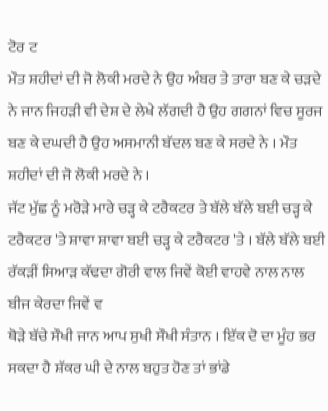ਟੋਰ ਟ
ਮੌਤ ਸ਼ਹੀਦਾਂ ਦੀ ਜੋ ਲੋਕੀ ਮਰਦੇ ਨੇ ਉਹ ਅੰਬਰ ਤੇ ਤਾਰਾ ਬਣ ਕੇ ਚੜਦੇ ਨੇ ਜਾਨ ਜਿਹੜੀ ਵੀ ਦੇਸ਼ ਦੇ ਲੇਖੇ ਲੱਗਦੀ ਹੈ ਉਹ ਗਗਨਾਂ ਵਿਚ ਸੂਰਜ ਬਣ ਕੇ ਦਘਦੀ ਹੈ ਉਹ ਅਸਮਾਨੀ ਬੱਦਲ ਬਣ ਕੇ ਸਰਦੇ ਨੇ । ਮੌਤ ਸ਼ਹੀਦਾਂ ਦੀ ਜੋ ਲੋਕੀ ਮਰਦੇ ਨੇ ।
ਜੱਟ ਮੁੱਛ ਨੂੰ ਮਰੋੜੇ ਮਾਰੇ ਚੜ੍ਹ ਕੇ ਟਰੈਕਟਰ ਤੇ ਬੱਲੇ ਬੱਲੇ ਬਈ ਚੜ੍ਹ ਕੇ ਟਰੈਕਟਰ 'ਤੇ ਸ਼ਾਵਾ ਸ਼ਾਵਾ ਬਈ ਚੜ੍ਹ ਕੇ ਟਰੈਕਟਰ 'ਤੇ । ਬੱਲੇ ਬੱਲੇ ਬਈ ਰੱਕੜੀਂ ਸਿਆੜ ਕੱਢਦਾ ਗੋਰੀ ਵਾਲ ਜਿਵੇਂ ਕੋਈ ਵਾਹਵੇ ਨਾਲ ਨਾਲ ਬੀਜ ਕੇਰਦਾ ਜਿਵੇਂ ਵ
ਥੋੜੇ ਬੱਚੇ ਸੌਖੀ ਜਾਨ ਆਪ ਸੁਖੀ ਸੌਖੀ ਸੰਤਾਨ । ਇੱਕ ਦੋ ਦਾ ਮੂੰਹ ਭਰ ਸਕਦਾ ਹੈ ਸ਼ੱਕਰ ਘੀ ਦੇ ਨਾਲ ਬਹੁਤ ਹੋਣ ਤਾਂ ਭਾਂਡੇ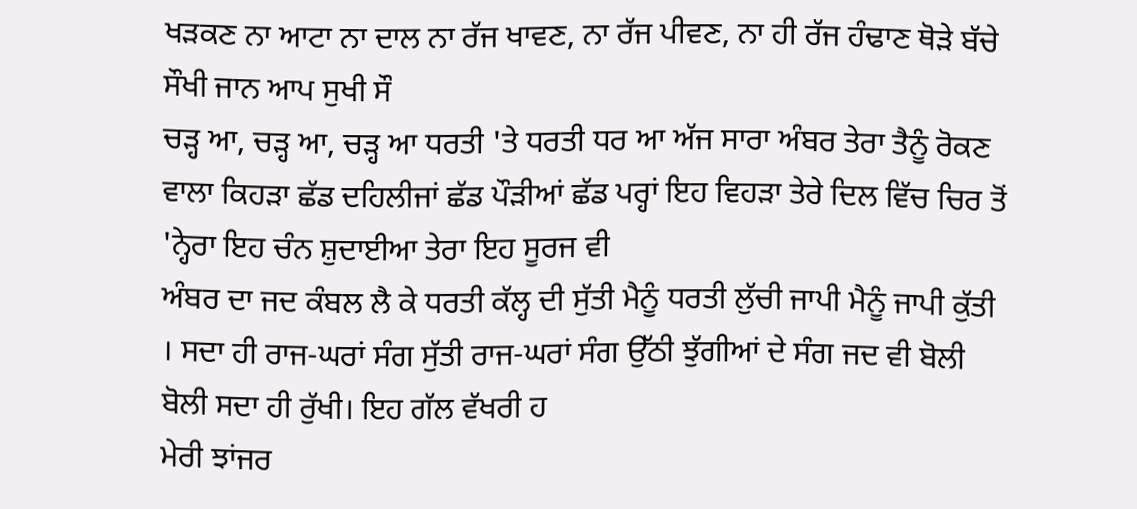ਖੜਕਣ ਨਾ ਆਟਾ ਨਾ ਦਾਲ ਨਾ ਰੱਜ ਖਾਵਣ, ਨਾ ਰੱਜ ਪੀਵਣ, ਨਾ ਹੀ ਰੱਜ ਹੰਢਾਣ ਥੋੜੇ ਬੱਚੇ ਸੌਖੀ ਜਾਨ ਆਪ ਸੁਖੀ ਸੌ
ਚੜ੍ਹ ਆ, ਚੜ੍ਹ ਆ, ਚੜ੍ਹ ਆ ਧਰਤੀ 'ਤੇ ਧਰਤੀ ਧਰ ਆ ਅੱਜ ਸਾਰਾ ਅੰਬਰ ਤੇਰਾ ਤੈਨੂੰ ਰੋਕਣ ਵਾਲਾ ਕਿਹੜਾ ਛੱਡ ਦਹਿਲੀਜਾਂ ਛੱਡ ਪੌੜੀਆਂ ਛੱਡ ਪਰ੍ਹਾਂ ਇਹ ਵਿਹੜਾ ਤੇਰੇ ਦਿਲ ਵਿੱਚ ਚਿਰ ਤੋਂ 'ਨ੍ਹੇਰਾ ਇਹ ਚੰਨ ਸ਼ੁਦਾਈਆ ਤੇਰਾ ਇਹ ਸੂਰਜ ਵੀ
ਅੰਬਰ ਦਾ ਜਦ ਕੰਬਲ ਲੈ ਕੇ ਧਰਤੀ ਕੱਲ੍ਹ ਦੀ ਸੁੱਤੀ ਮੈਨੂੰ ਧਰਤੀ ਲੁੱਚੀ ਜਾਪੀ ਮੈਨੂੰ ਜਾਪੀ ਕੁੱਤੀ । ਸਦਾ ਹੀ ਰਾਜ-ਘਰਾਂ ਸੰਗ ਸੁੱਤੀ ਰਾਜ-ਘਰਾਂ ਸੰਗ ਉੱਠੀ ਝੁੱਗੀਆਂ ਦੇ ਸੰਗ ਜਦ ਵੀ ਬੋਲੀ ਬੋਲੀ ਸਦਾ ਹੀ ਰੁੱਖੀ। ਇਹ ਗੱਲ ਵੱਖਰੀ ਹ
ਮੇਰੀ ਝਾਂਜਰ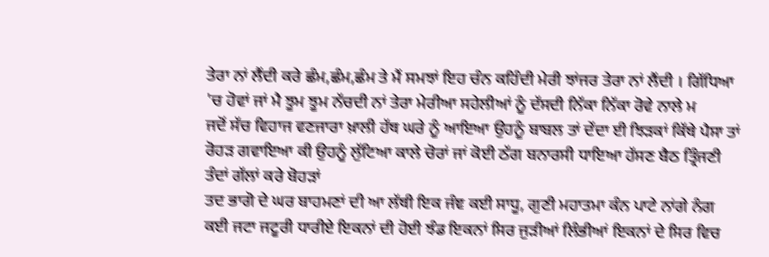ਤੇਰਾ ਨਾਂ ਲੈਂਦੀ ਕਰੇ ਛੰਮ,ਛੰਮ,ਛੰਮ ਤੇ ਮੈਂ ਸਮਝਾਂ ਇਹ ਚੰਨ ਕਹਿੰਦੀ ਮੇਰੀ ਝਾਂਜਰ ਤੇਰਾ ਨਾਂ ਲੈਂਦੀ । ਗਿੱਧਿਆ 'ਚ ਹੋਵਾਂ ਜਾਂ ਮੈ ਝੂਮ ਝੂਮ ਨੱਚਦੀ ਨਾਂ ਤੇਰਾ ਮੇਰੀਆ ਸਹੇਲੀਆਂ ਨੂੰ ਦੱਸਦੀ ਨਿੱਕਾ ਨਿੱਕਾ ਰੋਵੇ ਨਾਲੇ ਮ
ਜਦੋਂ ਸੱਚ ਵਿਹਾਜ ਵਣਜਾਰਾ ਖ਼ਾਲੀ ਹੱਥ ਘਰੇ ਨੂੰ ਆਇਆ ਉਹਨੂੰ ਬਾਬਲ ਤਾਂ ਦੇਂਦਾ ਈ ਝਿੜਕਾਂ ਕਿੱਥੇ ਪੈਸਾ ਤਾਂ ਰੋਹੜ ਗਵਾਇਆ ਕੀ ਉਹਨੂੰ ਲੁੱਟਿਆ ਕਾਲੇ ਚੋਰਾਂ ਜਾਂ ਕੋਈ ਠੱਗ ਬਨਾਰਸੀ ਧਾਇਆ ਹੱਸਣ ਬੈਠ ਤ੍ਰਿੰਜਣੀ ਤੰਦਾਂ ਗੱਲਾਂ ਕਰੇ ਬੋਹੜਾਂ
ਤਦ ਭਾਗੋ ਦੇ ਘਰ ਬਾਹਮਣਾਂ ਦੀ ਆ ਲੱਥੀ ਇਕ ਜੰਞ ਕਈ ਸਾਧੂ, ਗੁਣੀ ਮਹਾਤਮਾ ਕੰਨ ਪਾਟੇ ਨਾਂਗੇ ਨੰਗ ਕਈ ਜਟਾ ਜਟੂਰੀ ਧਾਰੀਏ ਇਕਨਾਂ ਦੀ ਹੋਈ ਝੰਡ ਇਕਨਾਂ ਸਿਰ ਜੁੜੀਆਂ ਲਿੰਭੀਆਂ ਇਕਨਾਂ ਦੇ ਸਿਰ ਵਿਚ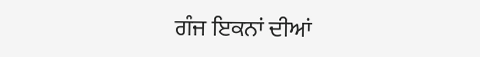ਗੰਜ ਇਕਨਾਂ ਦੀਆਂ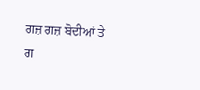ਗਜ਼ ਗਜ਼ ਬੋਦੀਆਂ ਤੇ ਗ